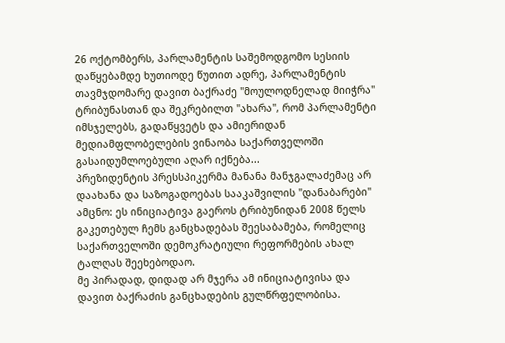26 ოქტომბერს, პარლამენტის საშემოდგომო სესიის დაწყებამდე ხუთიოდე წუთით ადრე, პარლამენტის თავმჯდომარე დავით ბაქრაძე "მოულოდნელად მიიჭრა" ტრიბუნასთან და შეკრებილთ "ახარა", რომ პარლამენტი იმსჯელებს, გადაწყვეტს და ამიერიდან მედიამფლობელების ვინაობა საქართველოში გასაიდუმლოებული აღარ იქნება...
პრეზიდენტის პრესსპიკერმა მანანა მანჯგალაძემაც არ დაახანა და საზოგადოებას სააკაშვილის "დანაბარები" ამცნო: ეს ინიციატივა გაეროს ტრიბუნიდან 2008 წელს გაკეთებულ ჩემს განცხადებას შეესაბამება, რომელიც საქართველოში დემოკრატიული რეფორმების ახალ ტალღას შეეხებოდაო.
მე პირადად, დიდად არ მჯერა ამ ინიციატივისა და დავით ბაქრაძის განცხადების გულწრფელობისა.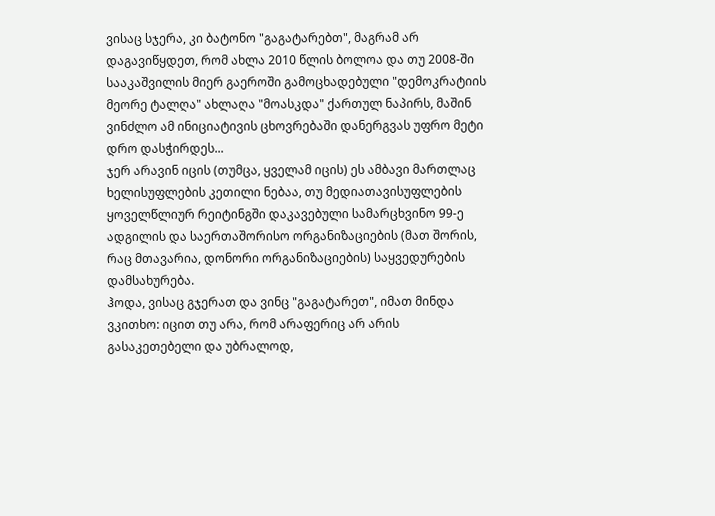ვისაც სჯერა, კი ბატონო "გაგატარებთ", მაგრამ არ დაგავიწყდეთ, რომ ახლა 2010 წლის ბოლოა და თუ 2008-ში სააკაშვილის მიერ გაეროში გამოცხადებული "დემოკრატიის მეორე ტალღა" ახლაღა "მოასკდა" ქართულ ნაპირს, მაშინ ვინძლო ამ ინიციატივის ცხოვრებაში დანერგვას უფრო მეტი დრო დასჭირდეს...
ჯერ არავინ იცის (თუმცა, ყველამ იცის) ეს ამბავი მართლაც ხელისუფლების კეთილი ნებაა, თუ მედიათავისუფლების ყოველწლიურ რეიტინგში დაკავებული სამარცხვინო 99-ე ადგილის და საერთაშორისო ორგანიზაციების (მათ შორის, რაც მთავარია, დონორი ორგანიზაციების) საყვედურების დამსახურება.
ჰოდა, ვისაც გჯერათ და ვინც "გაგატარეთ", იმათ მინდა ვკითხო: იცით თუ არა, რომ არაფერიც არ არის გასაკეთებელი და უბრალოდ,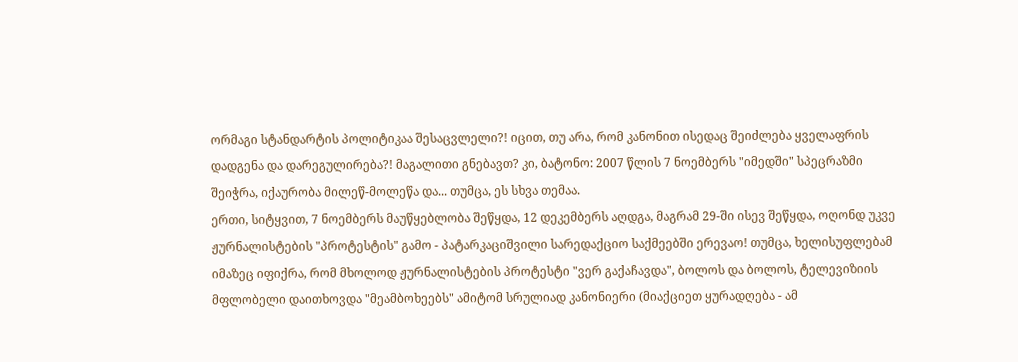ორმაგი სტანდარტის პოლიტიკაა შესაცვლელი?! იცით, თუ არა, რომ კანონით ისედაც შეიძლება ყველაფრის დადგენა და დარეგულირება?! მაგალითი გნებავთ? კი, ბატონო: 2007 წლის 7 ნოემბერს "იმედში" სპეცრაზმი შეიჭრა, იქაურობა მილეწ-მოლეწა და... თუმცა, ეს სხვა თემაა.
ერთი, სიტყვით, 7 ნოემბერს მაუწყებლობა შეწყდა, 12 დეკემბერს აღდგა, მაგრამ 29-ში ისევ შეწყდა, ოღონდ უკვე ჟურნალისტების "პროტესტის" გამო - პატარკაციშვილი სარედაქციო საქმეებში ერევაო! თუმცა, ხელისუფლებამ იმაზეც იფიქრა, რომ მხოლოდ ჟურნალისტების პროტესტი "ვერ გაქაჩავდა", ბოლოს და ბოლოს, ტელევიზიის მფლობელი დაითხოვდა "მეამბოხეებს" ამიტომ სრულიად კანონიერი (მიაქციეთ ყურადღება - ამ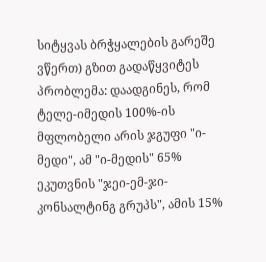სიტყვას ბრჭყალების გარეშე ვწერთ) გზით გადაწყვიტეს პრობლემა: დაადგინეს, რომ ტელე-იმედის 100%-ის მფლობელი არის ჯგუფი "ი-მედი", ამ "ი-მედის" 65% ეკუთვნის "ჯეი-ემ-ჯი-კონსალტინგ გრუპს", ამის 15%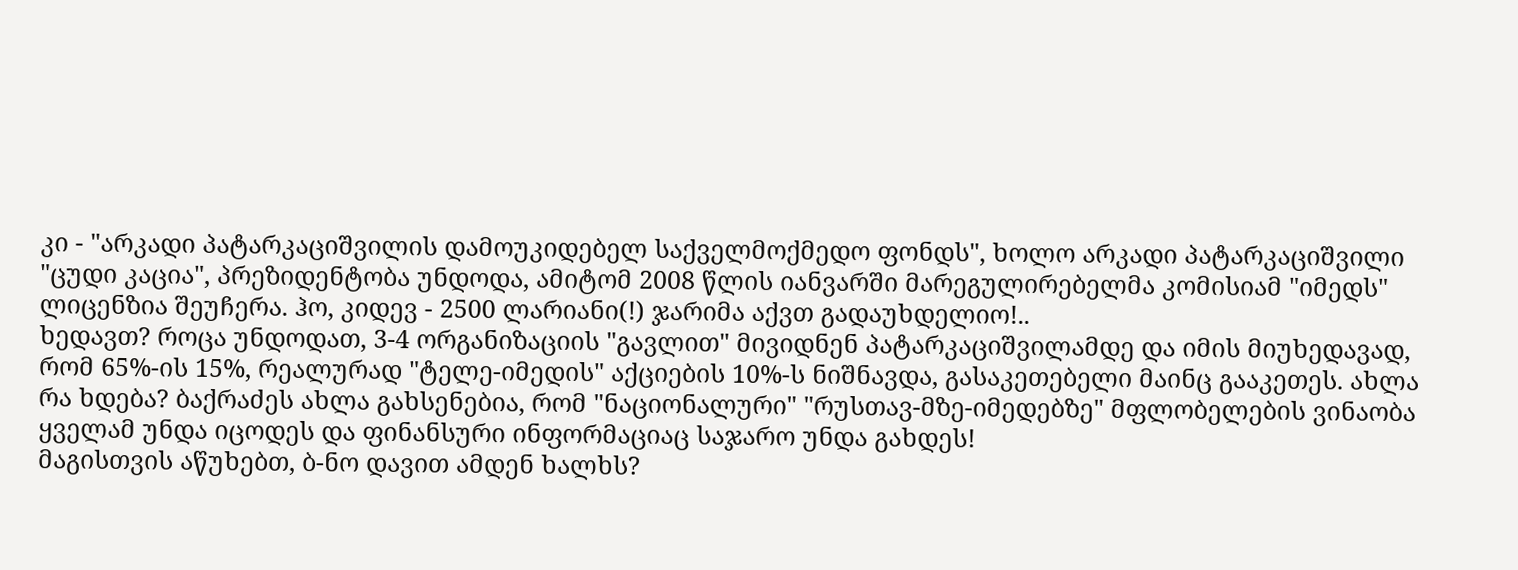კი - "არკადი პატარკაციშვილის დამოუკიდებელ საქველმოქმედო ფონდს", ხოლო არკადი პატარკაციშვილი "ცუდი კაცია", პრეზიდენტობა უნდოდა, ამიტომ 2008 წლის იანვარში მარეგულირებელმა კომისიამ "იმედს" ლიცენზია შეუჩერა. ჰო, კიდევ - 2500 ლარიანი(!) ჯარიმა აქვთ გადაუხდელიო!..
ხედავთ? როცა უნდოდათ, 3-4 ორგანიზაციის "გავლით" მივიდნენ პატარკაციშვილამდე და იმის მიუხედავად, რომ 65%-ის 15%, რეალურად "ტელე-იმედის" აქციების 10%-ს ნიშნავდა, გასაკეთებელი მაინც გააკეთეს. ახლა რა ხდება? ბაქრაძეს ახლა გახსენებია, რომ "ნაციონალური" "რუსთავ-მზე-იმედებზე" მფლობელების ვინაობა ყველამ უნდა იცოდეს და ფინანსური ინფორმაციაც საჯარო უნდა გახდეს!
მაგისთვის აწუხებთ, ბ-ნო დავით ამდენ ხალხს?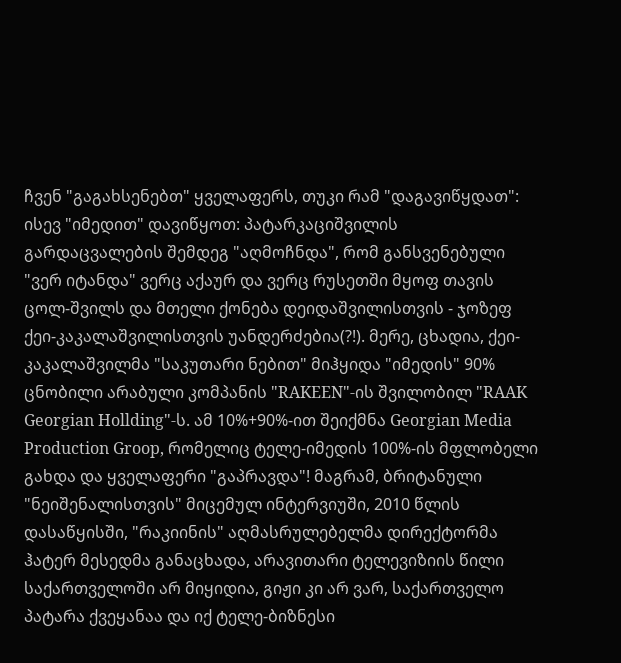ჩვენ "გაგახსენებთ" ყველაფერს, თუკი რამ "დაგავიწყდათ":
ისევ "იმედით" დავიწყოთ: პატარკაციშვილის გარდაცვალების შემდეგ "აღმოჩნდა", რომ განსვენებული "ვერ იტანდა" ვერც აქაურ და ვერც რუსეთში მყოფ თავის ცოლ-შვილს და მთელი ქონება დეიდაშვილისთვის - ჯოზეფ ქეი-კაკალაშვილისთვის უანდერძებია(?!). მერე, ცხადია, ქეი-კაკალაშვილმა "საკუთარი ნებით" მიჰყიდა "იმედის" 90% ცნობილი არაბული კომპანის "RAKEEN"-ის შვილობილ "RAAK Georgian Hollding"-ს. ამ 10%+90%-ით შეიქმნა Georgian Media Production Groop, რომელიც ტელე-იმედის 100%-ის მფლობელი გახდა და ყველაფერი "გაპრავდა"! მაგრამ, ბრიტანული "ნეიშენალისთვის" მიცემულ ინტერვიუში, 2010 წლის დასაწყისში, "რაკიინის" აღმასრულებელმა დირექტორმა ჰატერ მესედმა განაცხადა, არავითარი ტელევიზიის წილი საქართველოში არ მიყიდია, გიჟი კი არ ვარ, საქართველო პატარა ქვეყანაა და იქ ტელე-ბიზნესი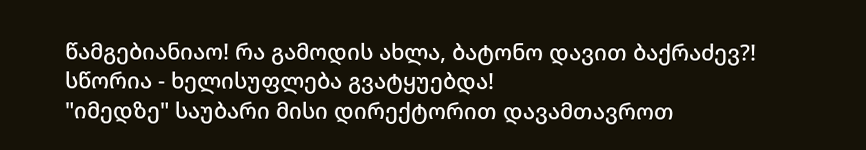წამგებიანიაო! რა გამოდის ახლა, ბატონო დავით ბაქრაძევ?! სწორია - ხელისუფლება გვატყუებდა!
"იმედზე" საუბარი მისი დირექტორით დავამთავროთ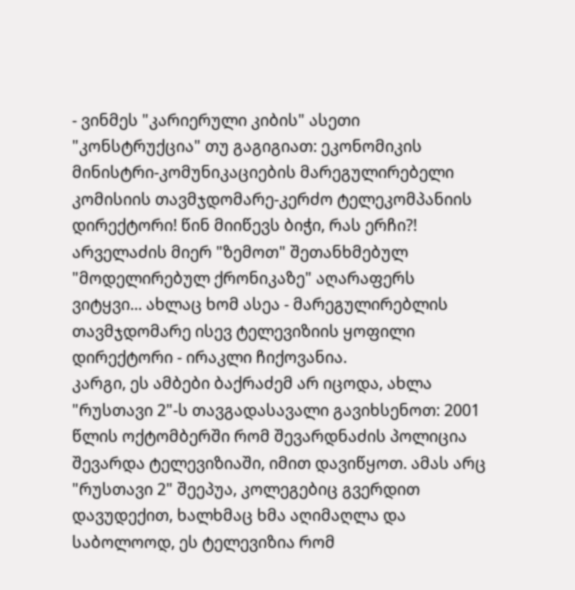- ვინმეს "კარიერული კიბის" ასეთი "კონსტრუქცია" თუ გაგიგიათ: ეკონომიკის მინისტრი-კომუნიკაციების მარეგულირებელი კომისიის თავმჯდომარე-კერძო ტელეკომპანიის დირექტორი! წინ მიიწევს ბიჭი, რას ერჩი?! არველაძის მიერ "ზემოთ" შეთანხმებულ "მოდელირებულ ქრონიკაზე" აღარაფერს ვიტყვი... ახლაც ხომ ასეა - მარეგულირებლის თავმჯდომარე ისევ ტელევიზიის ყოფილი დირექტორი - ირაკლი ჩიქოვანია.
კარგი, ეს ამბები ბაქრაძემ არ იცოდა, ახლა "რუსთავი 2"-ს თავგადასავალი გავიხსენოთ: 2001 წლის ოქტომბერში რომ შევარდნაძის პოლიცია შევარდა ტელევიზიაში, იმით დავიწყოთ. ამას არც "რუსთავი 2" შეეპუა, კოლეგებიც გვერდით დავუდექით, ხალხმაც ხმა აღიმაღლა და საბოლოოდ, ეს ტელევიზია რომ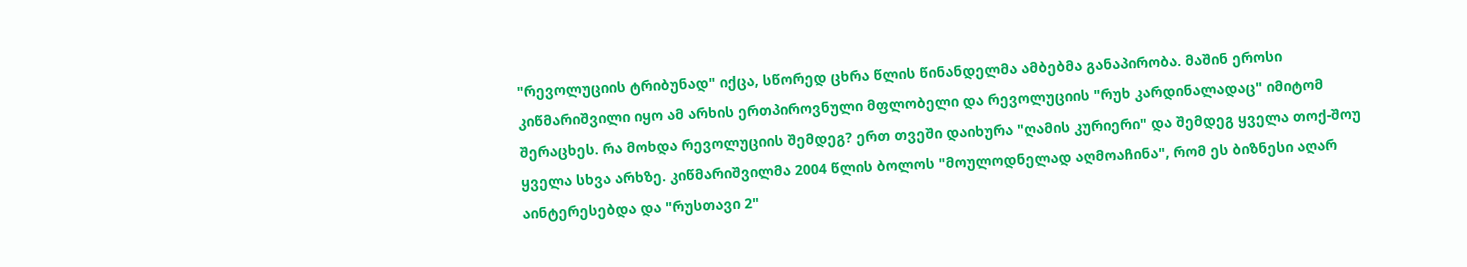"რევოლუციის ტრიბუნად" იქცა, სწორედ ცხრა წლის წინანდელმა ამბებმა განაპირობა. მაშინ ეროსი კიწმარიშვილი იყო ამ არხის ერთპიროვნული მფლობელი და რევოლუციის "რუხ კარდინალადაც" იმიტომ შერაცხეს. რა მოხდა რევოლუციის შემდეგ? ერთ თვეში დაიხურა "ღამის კურიერი" და შემდეგ ყველა თოქ-შოუ ყველა სხვა არხზე. კიწმარიშვილმა 2004 წლის ბოლოს "მოულოდნელად აღმოაჩინა", რომ ეს ბიზნესი აღარ აინტერესებდა და "რუსთავი 2"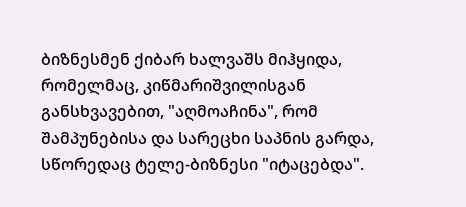ბიზნესმენ ქიბარ ხალვაშს მიჰყიდა, რომელმაც, კიწმარიშვილისგან განსხვავებით, "აღმოაჩინა", რომ შამპუნებისა და სარეცხი საპნის გარდა, სწორედაც ტელე-ბიზნესი "იტაცებდა".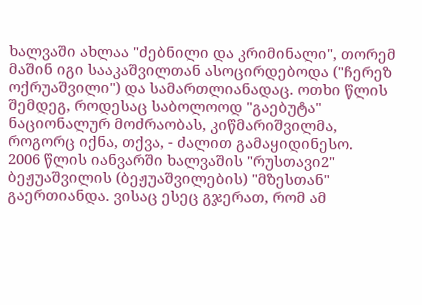ხალვაში ახლაა "ძებნილი და კრიმინალი", თორემ მაშინ იგი სააკაშვილთან ასოცირდებოდა ("ჩერეზ ოქრუაშვილი") და სამართლიანადაც. ოთხი წლის შემდეგ, როდესაც საბოლოოდ "გაებუტა" ნაციონალურ მოძრაობას, კიწმარიშვილმა, როგორც იქნა, თქვა, - ძალით გამაყიდინესო.
2006 წლის იანვარში ხალვაშის "რუსთავი2" ბეჟუაშვილის (ბეჟუაშვილების) "მზესთან" გაერთიანდა. ვისაც ესეც გჯერათ, რომ ამ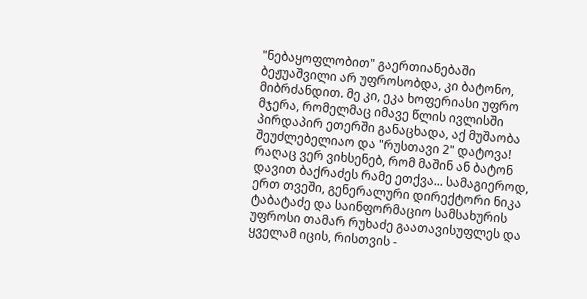"ნებაყოფლობით" გაერთიანებაში ბეჟუაშვილი არ უფროსობდა, კი ბატონო, მიბრძანდით. მე კი, ეკა ხოფერიასი უფრო მჯერა, რომელმაც იმავე წლის ივლისში პირდაპირ ეთერში განაცხადა, აქ მუშაობა შეუძლებელიაო და "რუსთავი 2" დატოვა! რაღაც ვერ ვიხსენებ, რომ მაშინ ან ბატონ დავით ბაქრაძეს რამე ეთქვა... სამაგიეროდ, ერთ თვეში, გენერალური დირექტორი ნიკა ტაბატაძე და საინფორმაციო სამსახურის უფროსი თამარ რუხაძე გაათავისუფლეს და ყველამ იცის, რისთვის -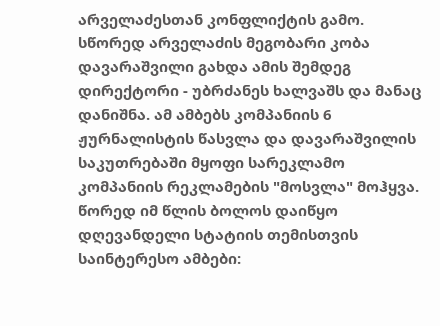არველაძესთან კონფლიქტის გამო. სწორედ არველაძის მეგობარი კობა დავარაშვილი გახდა ამის შემდეგ დირექტორი - უბრძანეს ხალვაშს და მანაც დანიშნა. ამ ამბებს კომპანიის 6 ჟურნალისტის წასვლა და დავარაშვილის საკუთრებაში მყოფი სარეკლამო კომპანიის რეკლამების "მოსვლა" მოჰყვა.
წორედ იმ წლის ბოლოს დაიწყო დღევანდელი სტატიის თემისთვის საინტერესო ამბები: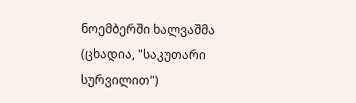ნოემბერში ხალვაშმა (ცხადია, "საკუთარი სურვილით")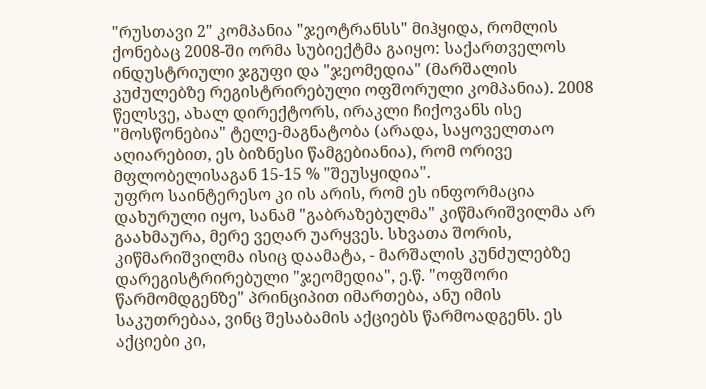"რუსთავი 2" კომპანია "ჯეოტრანსს" მიჰყიდა, რომლის ქონებაც 2008-ში ორმა სუბიექტმა გაიყო: საქართველოს ინდუსტრიული ჯგუფი და "ჯეომედია" (მარშალის კუძულებზე რეგისტრირებული ოფშორული კომპანია). 2008 წელსვე, ახალ დირექტორს, ირაკლი ჩიქოვანს ისე "მოსწონებია" ტელე-მაგნატობა (არადა, საყოველთაო აღიარებით, ეს ბიზნესი წამგებიანია), რომ ორივე მფლობელისაგან 15-15 % "შეუსყიდია".
უფრო საინტერესო კი ის არის, რომ ეს ინფორმაცია დახურული იყო, სანამ "გაბრაზებულმა" კიწმარიშვილმა არ გაახმაურა, მერე ვეღარ უარყვეს. სხვათა შორის, კიწმარიშვილმა ისიც დაამატა, - მარშალის კუნძულებზე დარეგისტრირებული "ჯეომედია", ე.წ. "ოფშორი წარმომდგენზე" პრინციპით იმართება, ანუ იმის საკუთრებაა, ვინც შესაბამის აქციებს წარმოადგენს. ეს აქციები კი,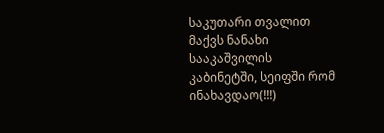საკუთარი თვალით მაქვს ნანახი სააკაშვილის კაბინეტში, სეიფში რომ ინახავდაო(!!!)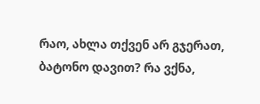რაო, ახლა თქვენ არ გჯერათ, ბატონო დავით? რა ვქნა,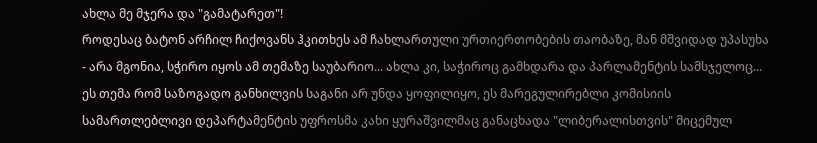ახლა მე მჯერა და "გამატარეთ"!
როდესაც ბატონ არჩილ ჩიქოვანს ჰკითხეს ამ ჩახლართული ურთიერთობების თაობაზე, მან მშვიდად უპასუხა - არა მგონია, სჭირო იყოს ამ თემაზე საუბარიო... ახლა კი, საჭიროც გამხდარა და პარლამენტის სამსჯელოც...
ეს თემა რომ საზოგადო განხილვის საგანი არ უნდა ყოფილიყო, ეს მარეგულირებლი კომისიის სამართლებლივი დეპარტამენტის უფროსმა კახი ყურაშვილმაც განაცხადა "ლიბერალისთვის" მიცემულ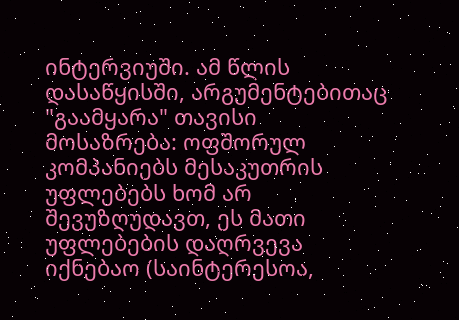ინტერვიუში. ამ წლის დასაწყისში, არგუმენტებითაც "გაამყარა" თავისი მოსაზრება: ოფშორულ კომპანიებს მესაკუთრის უფლებებს ხომ არ შევუზღუდავთ, ეს მათი უფლებების დაღრვევა იქნებაო (საინტერესოა,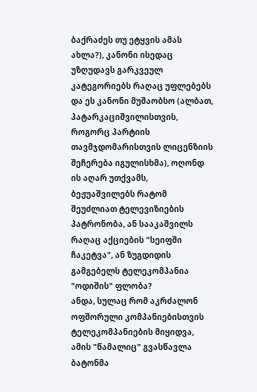ბაქრაძეს თუ ეტყვის ამას ახლა?), კანონი ისედაც უზღუდავს გარკვეულ კატეგორიებს რაღაც უფლებებს და ეს კანონი მუშაობსო (ალბათ, პატარკაციშვილისთვის, როგორც პარტიის თავმჯდომარისთვის ლიცენზიის შეჩერება იგულისხმა), ოღონდ ის აღარ უთქვამს, ბეჟუაშვილებს რატომ შეუძლიათ ტელევიზიების პატრონობა, ან სააკაშვილს რაღაც აქციების "სეიფში ჩაკეტვა", ან ზუგდიდის გამგებელს ტელეკომპანია "ოდიშის" ფლობა?
ანდა, სულაც რომ აკრძალონ ოფშორული კომპანიებისთვის ტელეკომპანიების მიყიდვა, ამის "წამალიც" გვასწავლა ბატონმა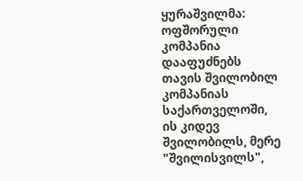ყურაშვილმა: ოფშორული კომპანია დააფუძნებს თავის შვილობილ კომპანიას საქართველოში, ის კიდევ შვილობილს, მერე "შვილისვილს",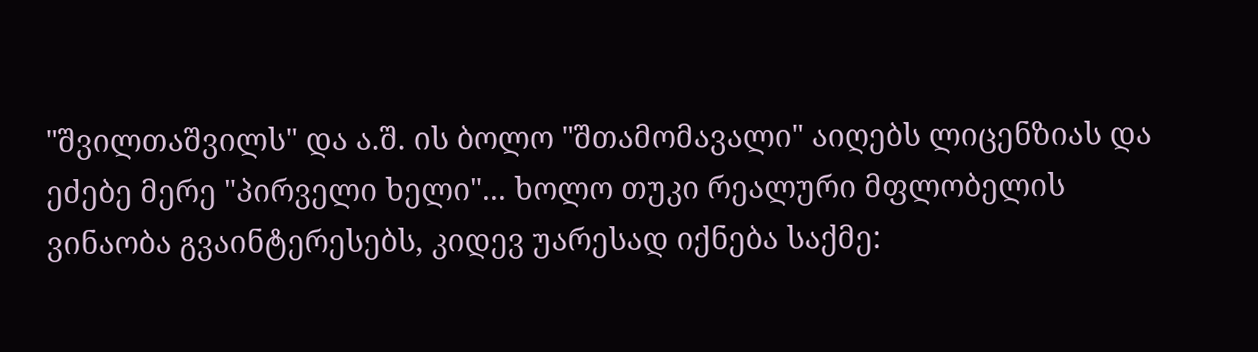"შვილთაშვილს" და ა.შ. ის ბოლო "შთამომავალი" აიღებს ლიცენზიას და ეძებე მერე "პირველი ხელი"... ხოლო თუკი რეალური მფლობელის ვინაობა გვაინტერესებს, კიდევ უარესად იქნება საქმე: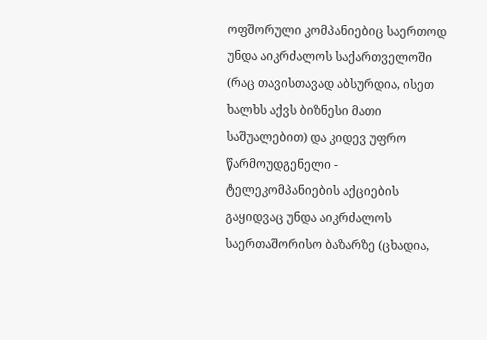ოფშორული კომპანიებიც საერთოდ უნდა აიკრძალოს საქართველოში (რაც თავისთავად აბსურდია, ისეთ ხალხს აქვს ბიზნესი მათი საშუალებით) და კიდევ უფრო წარმოუდგენელი - ტელეკომპანიების აქციების გაყიდვაც უნდა აიკრძალოს საერთაშორისო ბაზარზე (ცხადია,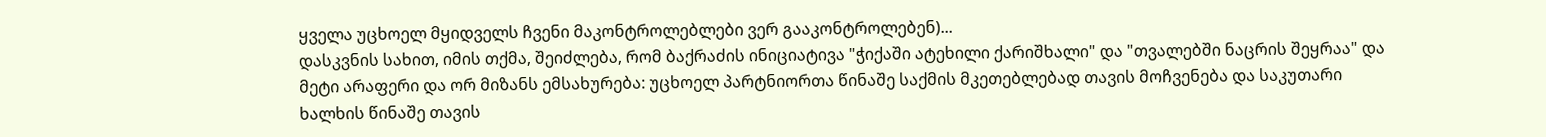ყველა უცხოელ მყიდველს ჩვენი მაკონტროლებლები ვერ გააკონტროლებენ)...
დასკვნის სახით, იმის თქმა, შეიძლება, რომ ბაქრაძის ინიციატივა "ჭიქაში ატეხილი ქარიშხალი" და "თვალებში ნაცრის შეყრაა" და მეტი არაფერი და ორ მიზანს ემსახურება: უცხოელ პარტნიორთა წინაშე საქმის მკეთებლებად თავის მოჩვენება და საკუთარი ხალხის წინაშე თავის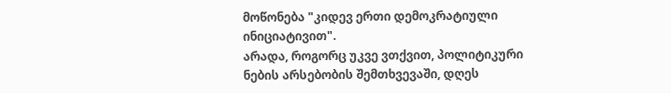მოწონება "კიდევ ერთი დემოკრატიული ინიციატივით".
არადა, როგორც უკვე ვთქვით, პოლიტიკური ნების არსებობის შემთხვევაში, დღეს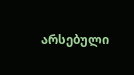არსებული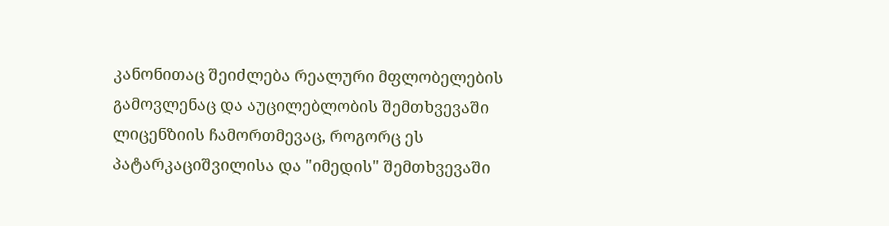კანონითაც შეიძლება რეალური მფლობელების გამოვლენაც და აუცილებლობის შემთხვევაში ლიცენზიის ჩამორთმევაც, როგორც ეს პატარკაციშვილისა და "იმედის" შემთხვევაში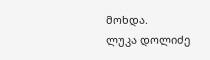მოხდა.
ლუკა დოლიძე